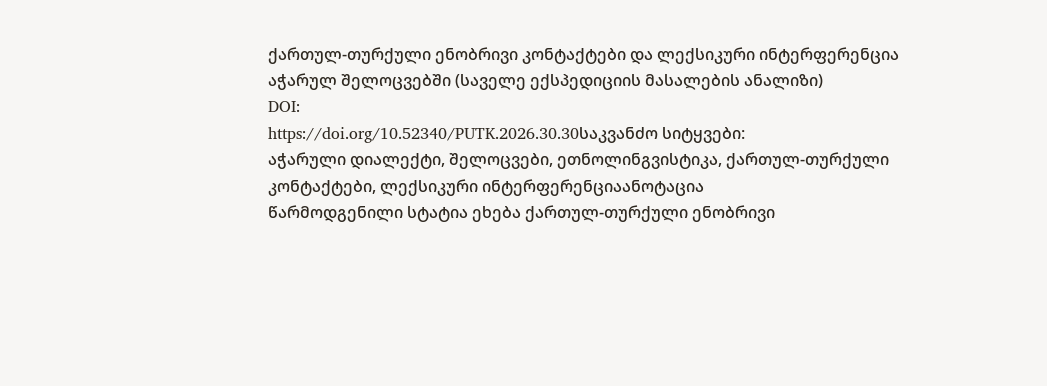ქართულ-თურქული ენობრივი კონტაქტები და ლექსიკური ინტერფერენცია აჭარულ შელოცვებში (საველე ექსპედიციის მასალების ანალიზი)
DOI:
https://doi.org/10.52340/PUTK.2026.30.30საკვანძო სიტყვები:
აჭარული დიალექტი, შელოცვები, ეთნოლინგვისტიკა, ქართულ-თურქული კონტაქტები, ლექსიკური ინტერფერენციაანოტაცია
წარმოდგენილი სტატია ეხება ქართულ-თურქული ენობრივი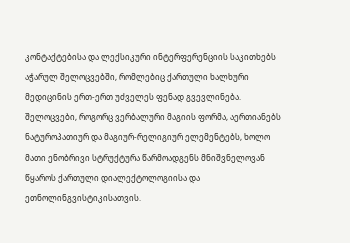კონტაქტებისა და ლექსიკური ინტერფერენციის საკითხებს აჭარულ შელოცვებში, რომლებიც ქართული ხალხური მედიცინის ერთ-ერთ უძველეს ფენად გვევლინება. შელოცვები, როგორც ვერბალური მაგიის ფორმა, აერთიანებს ნატუროპათიურ და მაგიურ-რელიგიურ ელემენტებს, ხოლო მათი ენობრივი სტრუქტურა წარმოადგენს მნიშვნელოვან წყაროს ქართული დიალექტოლოგიისა და ეთნოლინგვისტიკისათვის.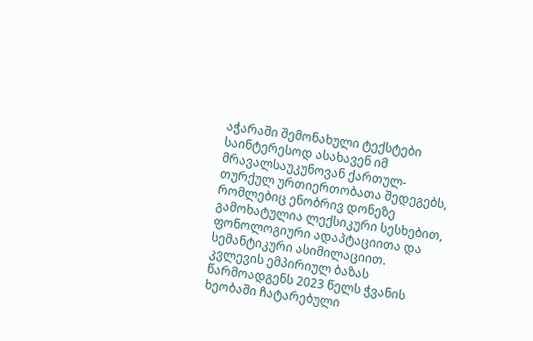აჭარაში შემონახული ტექსტები საინტერესოდ ასახავენ იმ მრავალსაუკუნოვან ქართულ-თურქულ ურთიერთობათა შედეგებს, რომლებიც ენობრივ დონეზე გამოხატულია ლექსიკური სესხებით, ფონოლოგიური ადაპტაციითა და სემანტიკური ასიმილაციით.
კვლევის ემპირიულ ბაზას წარმოადგენს 2023 წელს ჭვანის ხეობაში ჩატარებული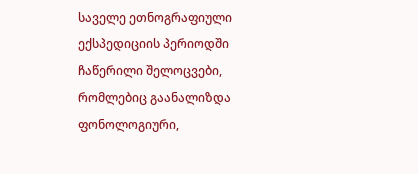საველე ეთნოგრაფიული ექსპედიციის პერიოდში ჩაწერილი შელოცვები, რომლებიც გაანალიზდა ფონოლოგიური,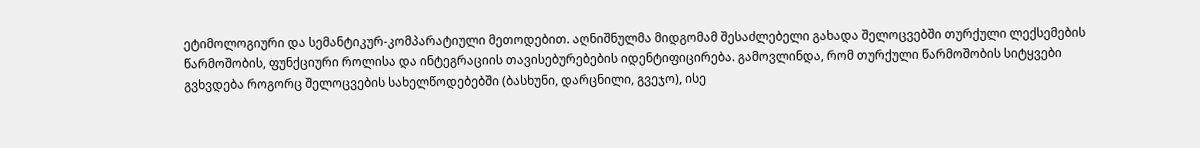ეტიმოლოგიური და სემანტიკურ-კომპარატიული მეთოდებით. აღნიშნულმა მიდგომამ შესაძლებელი გახადა შელოცვებში თურქული ლექსემების წარმოშობის, ფუნქციური როლისა და ინტეგრაციის თავისებურებების იდენტიფიცირება. გამოვლინდა, რომ თურქული წარმოშობის სიტყვები გვხვდება როგორც შელოცვების სახელწოდებებში (ბასხუნი, დარცნილი, გვეჯო), ისე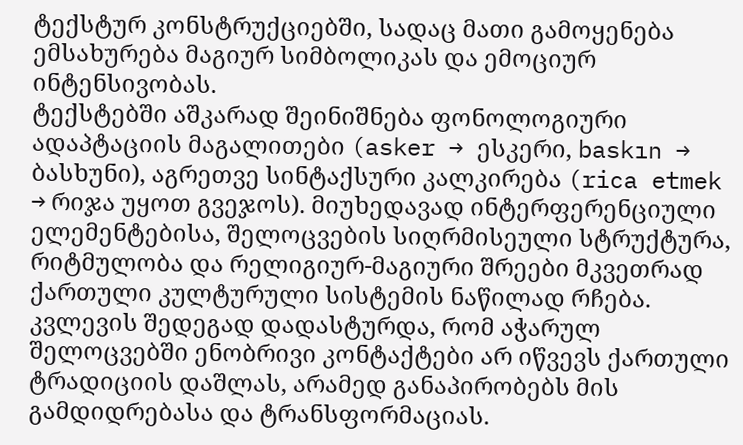ტექსტურ კონსტრუქციებში, სადაც მათი გამოყენება ემსახურება მაგიურ სიმბოლიკას და ემოციურ ინტენსივობას.
ტექსტებში აშკარად შეინიშნება ფონოლოგიური ადაპტაციის მაგალითები (asker → ესკერი, baskın → ბასხუნი), აგრეთვე სინტაქსური კალკირება (rica etmek → რიჯა უყოთ გვეჯოს). მიუხედავად ინტერფერენციული ელემენტებისა, შელოცვების სიღრმისეული სტრუქტურა, რიტმულობა და რელიგიურ-მაგიური შრეები მკვეთრად ქართული კულტურული სისტემის ნაწილად რჩება.
კვლევის შედეგად დადასტურდა, რომ აჭარულ შელოცვებში ენობრივი კონტაქტები არ იწვევს ქართული ტრადიციის დაშლას, არამედ განაპირობებს მის გამდიდრებასა და ტრანსფორმაციას.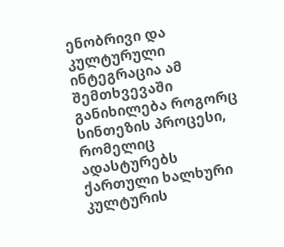ენობრივი და კულტურული ინტეგრაცია ამ შემთხვევაში განიხილება როგორც სინთეზის პროცესი, რომელიც ადასტურებს ქართული ხალხური კულტურის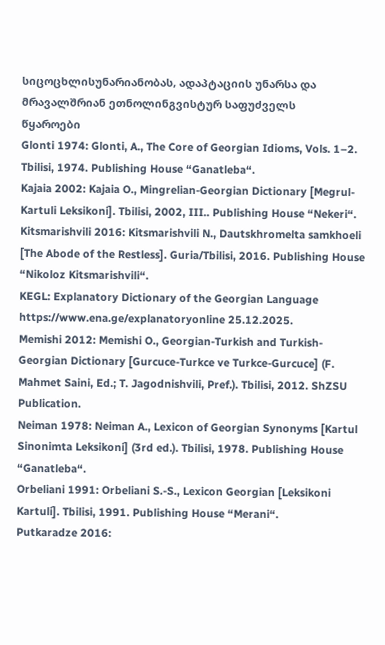სიცოცხლისუნარიანობას, ადაპტაციის უნარსა და მრავალშრიან ეთნოლინგვისტურ საფუძველს
წყაროები
Glonti 1974: Glonti, A., The Core of Georgian Idioms, Vols. 1–2. Tbilisi, 1974. Publishing House “Ganatleba“.
Kajaia 2002: Kajaia O., Mingrelian-Georgian Dictionary [Megrul-Kartuli Leksikoni]. Tbilisi, 2002, III.. Publishing House “Nekeri“.
Kitsmarishvili 2016: Kitsmarishvili N., Dautskhromelta samkhoeli [The Abode of the Restless]. Guria/Tbilisi, 2016. Publishing House “Nikoloz Kitsmarishvili“.
KEGL: Explanatory Dictionary of the Georgian Language https://www.ena.ge/explanatoryonline 25.12.2025.
Memishi 2012: Memishi O., Georgian-Turkish and Turkish-Georgian Dictionary [Gurcuce-Turkce ve Turkce-Gurcuce] (F. Mahmet Saini, Ed.; T. Jagodnishvili, Pref.). Tbilisi, 2012. ShZSU Publication.
Neiman 1978: Neiman A., Lexicon of Georgian Synonyms [Kartul Sinonimta Leksikoni] (3rd ed.). Tbilisi, 1978. Publishing House “Ganatleba“.
Orbeliani 1991: Orbeliani S.-S., Lexicon Georgian [Leksikoni Kartuli]. Tbilisi, 1991. Publishing House “Merani“.
Putkaradze 2016: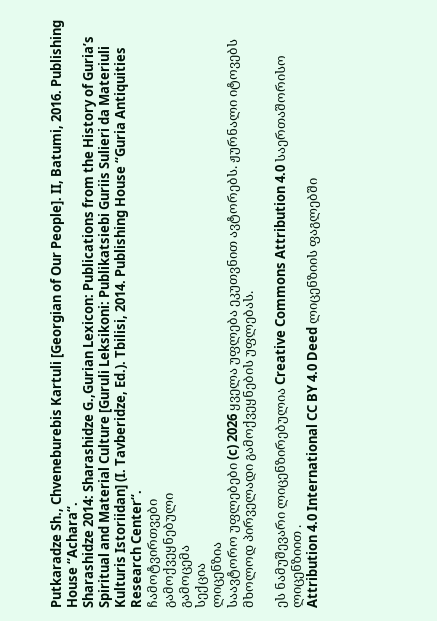Putkaradze Sh., Chveneburebis Kartuli [Georgian of Our People]. II, Batumi, 2016. Publishing House “Achara“.
Sharashidze 2014: Sharashidze G.,Gurian Lexicon: Publications from the History of Guria’s Spiritual and Material Culture [Guruli Leksikoni: Publikatsiebi Guriis Sulieri da Materiuli Kulturis Istoriidan] (I. Tavberidze, Ed.). Tbilisi, 2014. Publishing House “Guria Antiquities Research Center“.
ჩამოტვირთვები
გამოქვეყნებული
გამოცემა
სექცია
ლიცენზია
საავტორო უფლებები (c) 2026 ყველა უფლება ეკუთვნით ავტორებს. ჟურნალი იტოვებს მხოლოდ პირველადი გამოქვეყნების უფლებას.

ეს ნამუშევარი ლიცენზირებულია Creative Commons Attribution 4.0 საერთაშორისო ლიცენზიით .
Attribution 4.0 International CC BY 4.0 Deed ლიცენზიის ფაგლებში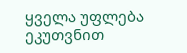ყველა უფლება ეკუთვნით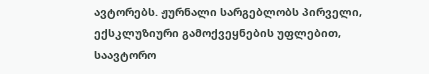ავტორებს. ჟურნალი სარგებლობს პირველი, ექსკლუზიური გამოქვეყნების უფლებით, საავტორო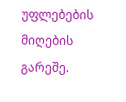უფლებების მიღების გარეშე.